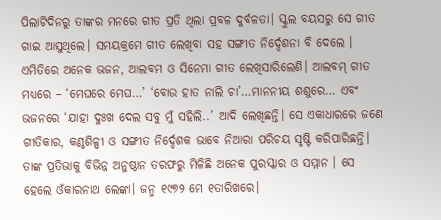ପିଲାଟିଦିନରୁ ତାଙ୍କର ମନରେ ଗୀତ ପ୍ରତି ଥିଲା ପ୍ରବଳ ଦୁର୍ବଳତା। ସ୍କୁଲ ବୟସରୁ ସେ ଗୀତ ଗାଇ ଆସୁଥିଲେ। ସମୟକ୍ରମେ ଗୀତ ଲେଖିବା ସହ ସଙ୍ଗୀତ ନିର୍ଦ୍ଦେଶନା ବି ଦେଲେ । ଏମିତିରେ ଅନେକ ଭଜନ, ଆଲବମ ଓ ସିନେମା ଗୀତ ଲେଖିସାରିଲେଣି। ଆଲବମ୍ ଗୀତ ମଧ୍ୟରେ – ‘ମେଘରେ ମେଘ…’ ‘ବୋଉ ହାତ ନାଲି ଚା’…ମାନନୀୟ ଶଶୁରେ… ଏବଂ ଭଜନରେ ‘ଯାହା ଦୁଃଖ ଦେଲ ସବୁ ମୁଁ ସହିଲି..’ ଆଦି ଲେଖିଛନ୍ତି। ସେ ଏକାଧାରରେ ଜଣେ ଗୀତିକାର, କଣ୍ଠଶିଳ୍ପୀ ଓ ସଙ୍ଗୀତ ନିର୍ଦ୍ଦେଶକ ଭାବେ ନିଆରା ପରିଚୟ ସୃଷ୍ଟି କରିପାରିଛନ୍ତି। ତାଙ୍କ ପ୍ରତିଭାକୁ ବିଭିନ୍ନ ଅନୁଷ୍ଠାନ ତରଫରୁ ମିଳିଛି ଅନେକ ପୁରସ୍କାର ଓ ସମ୍ମାନ । ସେ ହେଲେ ଓଁକାରନାଥ ଲେଙ୍କା। ଜନ୍ମ ୧୯୭୨ ମେ ୧ତାରିଖରେ।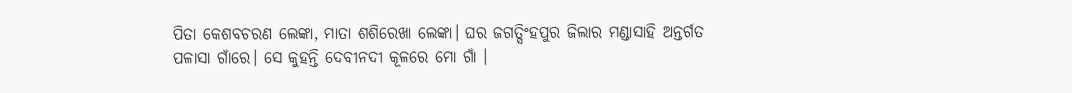ପିତା କେଶବଚରଣ ଲେଙ୍କା, ମାତା ଶଶିରେଖା ଲେଙ୍କା। ଘର ଜଗତ୍ସିଂହପୁର ଜିଲାର ମଣ୍ଡାସାହି ଅନ୍ତର୍ଗତ ପଳାସା ଗାଁରେ। ସେ କୁହନ୍ତି ଦେବୀନଦୀ କୂଳରେ ମୋ ଗାଁ ।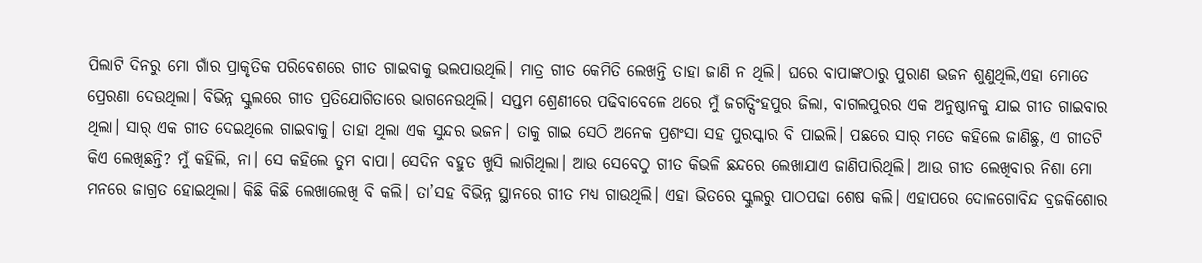ପିଲାଟି ଦିନରୁ ମୋ ଗାଁର ପ୍ରାକୃତିକ ପରିବେଶରେ ଗୀତ ଗାଇବାକୁ ଭଲପାଉଥିଲି। ମାତ୍ର ଗୀତ କେମିତି ଲେଖନ୍ତି ତାହା ଜାଣି ନ ଥିଲି। ଘରେ ବାପାଙ୍କଠାରୁ ପୁରାଣ ଭଜନ ଶୁଣୁଥିଲି,ଏହା ମୋତେ ପ୍ରେରଣା ଦେଉଥିଲା। ବିଭିନ୍ନ ସ୍କୁଲରେ ଗୀତ ପ୍ରତିଯୋଗିତାରେ ଭାଗନେଉଥିଲି। ସପ୍ତମ ଶ୍ରେଣୀରେ ପଢିବାବେଳେ ଥରେ ମୁଁ ଜଗତ୍ସିଂହପୁର ଜିଲା, ବାଗଲପୁରର ଏକ ଅନୁଷ୍ଠାନକୁ ଯାଇ ଗୀତ ଗାଇବାର ଥିଲା। ସାର୍ ଏକ ଗୀତ ଦେଇଥିଲେ ଗାଇବାକୁ। ତାହା ଥିଲା ଏକ ସୁନ୍ଦର ଭଜନ। ତାକୁ ଗାଇ ସେଠି ଅନେକ ପ୍ରଶଂସା ସହ ପୁରସ୍କାର ବି ପାଇଲି। ପଛରେ ସାର୍ ମତେ କହିଲେ ଜାଣିଛୁ, ଏ ଗୀତଟି କିଏ ଲେଖିଛନ୍ତି? ମୁଁ କହିଲି, ନା। ସେ କହିଲେ ତୁମ ବାପା। ସେଦିନ ବହୁତ ଖୁସି ଲାଗିଥିଲା। ଆଉ ସେବେଠୁ ଗୀତ କିଭଳି ଛନ୍ଦରେ ଲେଖାଯାଏ ଜାଣିପାରିଥିଲି। ଆଉ ଗୀତ ଲେଖିବାର ନିଶା ମୋ ମନରେ ଜାଗ୍ରତ ହୋଇଥିଲା। କିଛି କିଛି ଲେଖାଲେଖି ବି କଲି। ତା’ସହ ବିଭିନ୍ନ ସ୍ଥାନରେ ଗୀତ ମଧ୍ୟ ଗାଉଥିଲି। ଏହା ଭିତରେ ସ୍କୁଲରୁ ପାଠପଢା ଶେଷ କଲି। ଏହାପରେ ଦୋଳଗୋବିନ୍ଦ ବ୍ରଜକିଶୋର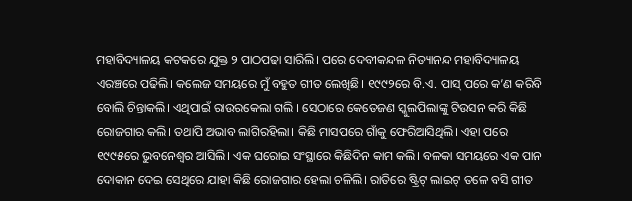ମହାବିଦ୍ୟାଳୟ କଟକରେ ଯୁକ୍ତ ୨ ପାଠପଢା ସାରିଲି। ପରେ ଦେବୀକନ୍ଦଳ ନିତ୍ୟାନନ୍ଦ ମହାବିଦ୍ୟାଳୟ ଏରଞ୍ଚରେ ପଢିଲି। କଲେଜ ସମୟରେ ମୁଁ ବହୁତ ଗୀତ ଲେଖିଛି। ୧୯୯୨ରେ ବି.ଏ. ପାସ୍ ପରେ କ’ଣ କରିବି ବୋଲି ଚିନ୍ତାକଲି। ଏଥିପାଇଁ ରାଉରକେଲା ଗଲି । ସେଠାରେ କେତେଜଣ ସ୍କୁଲପିଲାଙ୍କୁ ଟିଉସନ କରି କିଛି ରୋଜଗାର କଲି। ତଥାପି ଅଭାବ ଲାଗିରହିଲା। କିଛି ମାସପରେ ଗାଁକୁ ଫେରିଆସିଥିଲି। ଏହା ପରେ ୧୯୯୫ରେ ଭୁବନେଶ୍ୱର ଆସିଲି। ଏକ ଘରୋଇ ସଂସ୍ଥାରେ କିଛିଦିନ କାମ କଲି। ବଳକା ସମୟରେ ଏକ ପାନ ଦୋକାନ ଦେଇ ସେଥିରେ ଯାହା କିଛି ରୋଜଗାର ହେଲା ଚଳିଲି। ରାତିରେ ଷ୍ଟ୍ରିଟ୍ ଲାଇଟ୍ ତଳେ ବସି ଗୀତ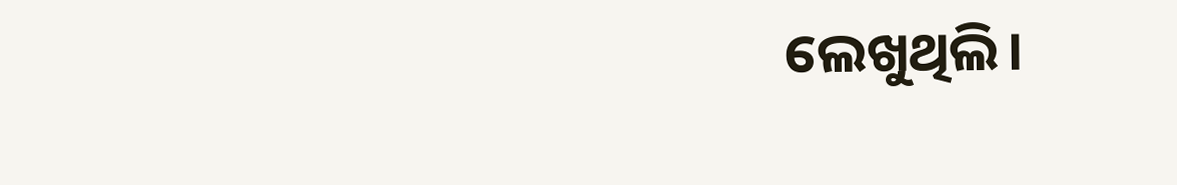ଲେଖୁଥିଲି।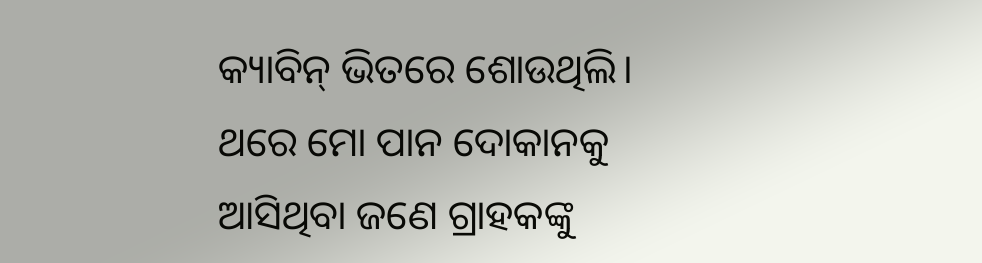କ୍ୟାବିନ୍ ଭିତରେ ଶୋଉଥିଲି। ଥରେ ମୋ ପାନ ଦୋକାନକୁ ଆସିଥିବା ଜଣେ ଗ୍ରାହକଙ୍କୁ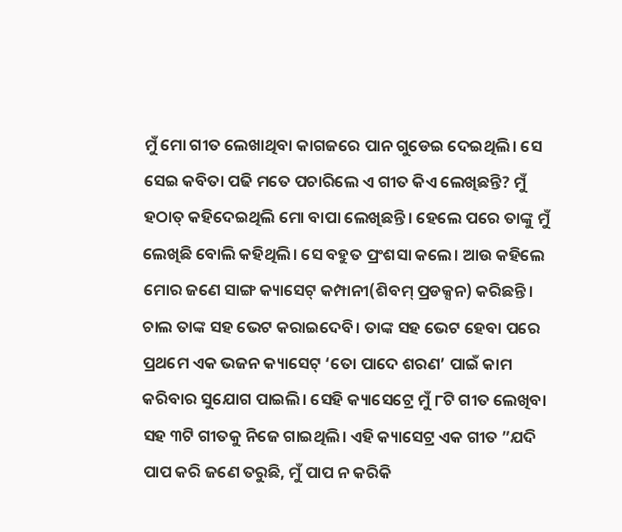ମୁଁ ମୋ ଗୀତ ଲେଖାଥିବା କାଗଜରେ ପାନ ଗୁଡେଇ ଦେଇଥିଲି। ସେ ସେଇ କବିତା ପଢି ମତେ ପଚାରିଲେ ଏ ଗୀତ କିଏ ଲେଖିଛନ୍ତି? ମୁଁ ହଠାତ୍ କହିଦେଇଥିଲି ମୋ ବାପା ଲେଖିଛନ୍ତି। ହେଲେ ପରେ ତାଙ୍କୁ ମୁଁ ଲେଖିଛି ବୋଲି କହିଥିଲି। ସେ ବହୁତ ପ୍ରଂଶସା କଲେ। ଆଉ କହିଲେ ମୋର ଜଣେ ସାଙ୍ଗ କ୍ୟାସେଟ୍ କମ୍ପାନୀ(ଶିବମ୍ ପ୍ରଡକ୍ସନ) କରିଛନ୍ତି। ଚାଲ ତାଙ୍କ ସହ ଭେଟ କରାଇଦେବି। ତାଙ୍କ ସହ ଭେଟ ହେବା ପରେ ପ୍ରଥମେ ଏକ ଭଜନ କ୍ୟାସେଟ୍ ‘ତୋ ପାଦେ ଶରଣ’ ପାଇଁ କାମ କରିବାର ସୁଯୋଗ ପାଇଲି। ସେହି କ୍ୟାସେଟ୍ରେ ମୁଁ ୮ଟି ଗୀତ ଲେଖିବା ସହ ୩ଟି ଗୀତକୁ ନିଜେ ଗାଇଥିଲି। ଏହି କ୍ୟାସେଟ୍ର ଏକ ଗୀତ ”ଯଦି ପାପ କରି ଜଣେ ତରୁଛି, ମୁଁ ପାପ ନ କରିକି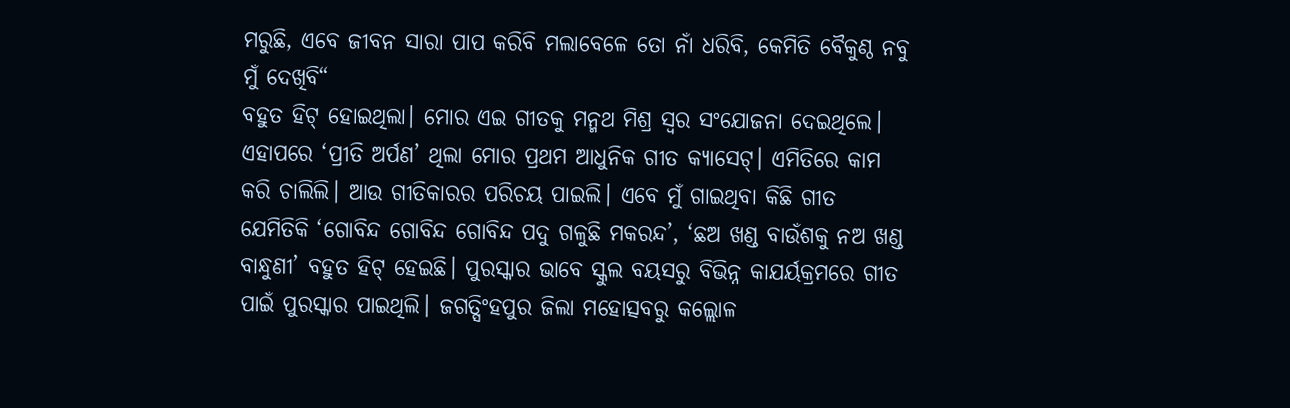ମରୁଛି, ଏବେ ଜୀବନ ସାରା ପାପ କରିବି ମଲାବେଳେ ତୋ ନାଁ ଧରିବି, କେମିତି ବୈକୁଣ୍ଠ ନବୁ ମୁଁ ଦେଖିବି“
ବହୁତ ହିଟ୍ ହୋଇଥିଲା। ମୋର ଏଇ ଗୀତକୁ ମନ୍ମଥ ମିଶ୍ର ସ୍ବର ସଂଯୋଜନା ଦେଇଥିଲେ। ଏହାପରେ ‘ପ୍ରୀତି ଅର୍ପଣ’ ଥିଲା ମୋର ପ୍ରଥମ ଆଧୁନିକ ଗୀତ କ୍ୟାସେଟ୍। ଏମିତିରେ କାମ କରି ଚାଲିଲି। ଆଉ ଗୀତିକାରର ପରିଚୟ ପାଇଲି। ଏବେ ମୁଁ ଗାଇଥିବା କିଛି ଗୀତ ଯେମିତିକି ‘ଗୋବିନ୍ଦ ଗୋବିନ୍ଦ ଗୋବିନ୍ଦ ପଦୁ ଗଳୁଛି ମକରନ୍ଦ’, ‘ଛଅ ଖଣ୍ଡ ବାଉଁଶକୁ ନଅ ଖଣ୍ଡ ବାନ୍ଧୁଣୀ’ ବହୁତ ହିଟ୍ ହେଇଛି। ପୁରସ୍କାର ଭାବେ ସ୍କୁଲ ବୟସରୁ ବିଭିନ୍ନ କାଯର୍ୟକ୍ରମରେ ଗୀତ ପାଇଁ ପୁରସ୍କାର ପାଇଥିଲି। ଜଗତ୍ସିଂହପୁର ଜିଲା ମହୋତ୍ସବରୁ କଲ୍ଲୋଳ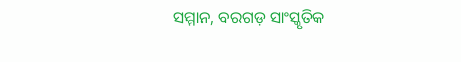ସମ୍ମାନ, ବରଗଡ଼ ସାଂସ୍କୃତିକ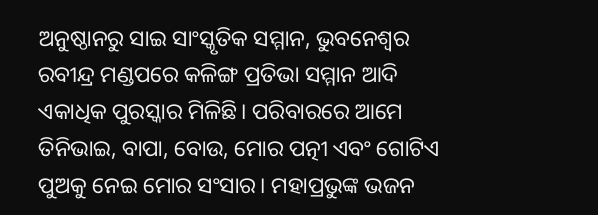ଅନୁଷ୍ଠାନରୁ ସାଇ ସାଂସ୍କୃତିକ ସମ୍ମାନ, ଭୁବନେଶ୍ୱର ରବୀନ୍ଦ୍ର ମଣ୍ଡପରେ କଳିଙ୍ଗ ପ୍ରତିଭା ସମ୍ମାନ ଆଦି ଏକାଧିକ ପୁରସ୍କାର ମିଳିଛି। ପରିବାରରେ ଆମେ ତିନିଭାଇ, ବାପା, ବୋଉ, ମୋର ପତ୍ନୀ ଏବଂ ଗୋଟିଏ ପୁଅକୁ ନେଇ ମୋର ସଂସାର। ମହାପ୍ରଭୁଙ୍କ ଭଜନ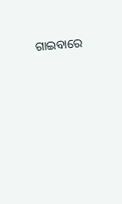ଗାଇବାରେ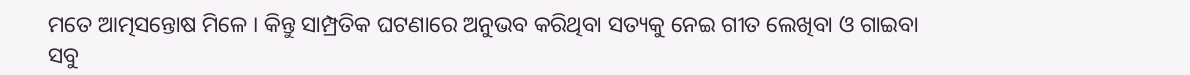ମତେ ଆତ୍ମସନ୍ତୋଷ ମିଳେ । କିନ୍ତୁ ସାମ୍ପ୍ରତିକ ଘଟଣାରେ ଅନୁଭବ କରିଥିବା ସତ୍ୟକୁ ନେଇ ଗୀତ ଲେଖିବା ଓ ଗାଇବା ସବୁ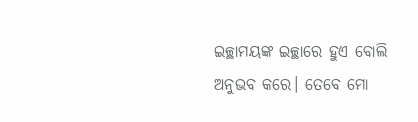ଇଚ୍ଛାମୟଙ୍କ ଇଚ୍ଛାରେ ହୁଏ ବୋଲି ଅନୁଭବ କରେ। ତେବେ ମୋ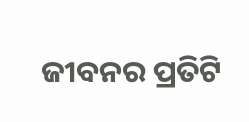ଜୀବନର ପ୍ରତିଟି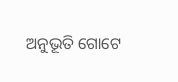ଅନୁଭୂତି ଗୋଟେ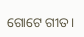ଗୋଟେ ଗୀତ।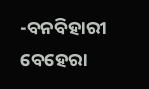-ବନବିହାରୀ ବେହେରା